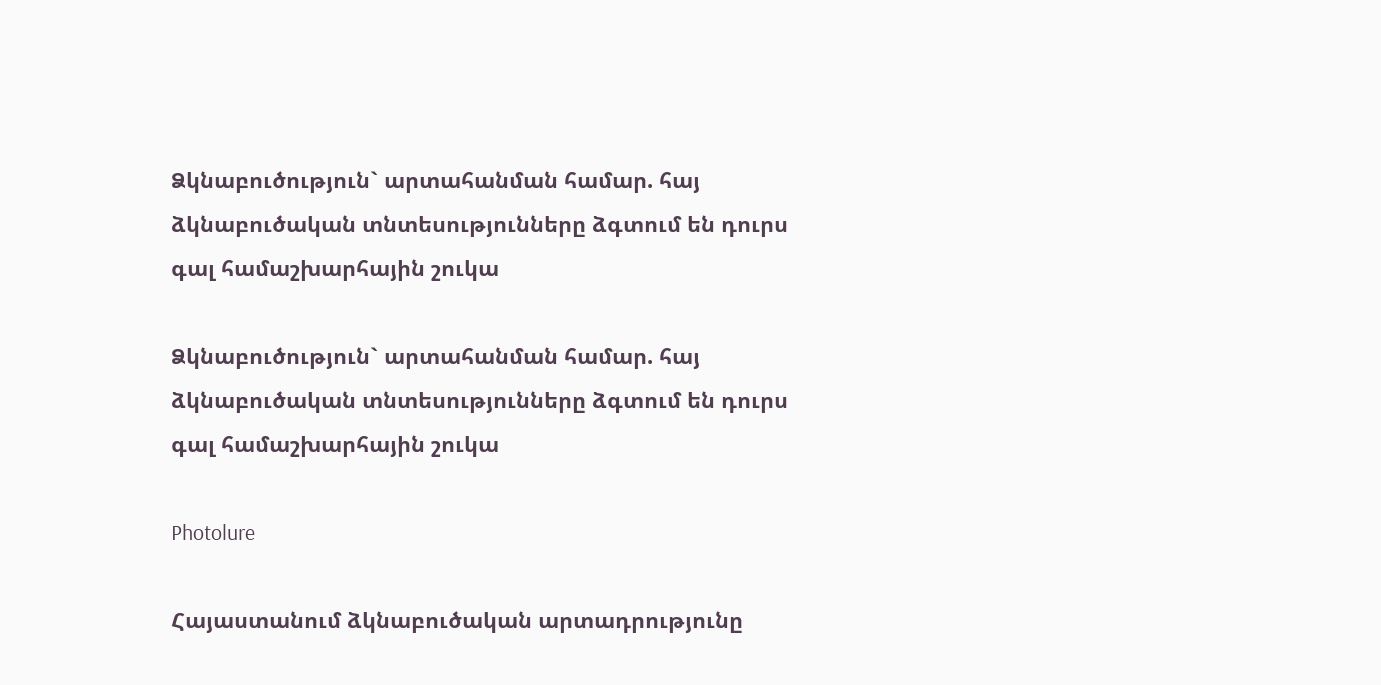Ձկնաբուծություն` արտահանման համար. հայ ձկնաբուծական տնտեսությունները ձգտում են դուրս գալ համաշխարհային շուկա

Ձկնաբուծություն` արտահանման համար. հայ ձկնաբուծական տնտեսությունները ձգտում են դուրս գալ համաշխարհային շուկա

Photolure

Հայաստանում ձկնաբուծական արտադրությունը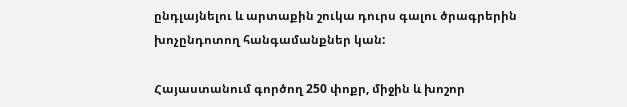ընդլայնելու և արտաքին շուկա դուրս գալու ծրագրերին խոչընդոտող հանգամանքներ կան:

Հայաստանում գործող 250 փոքր, միջին և խոշոր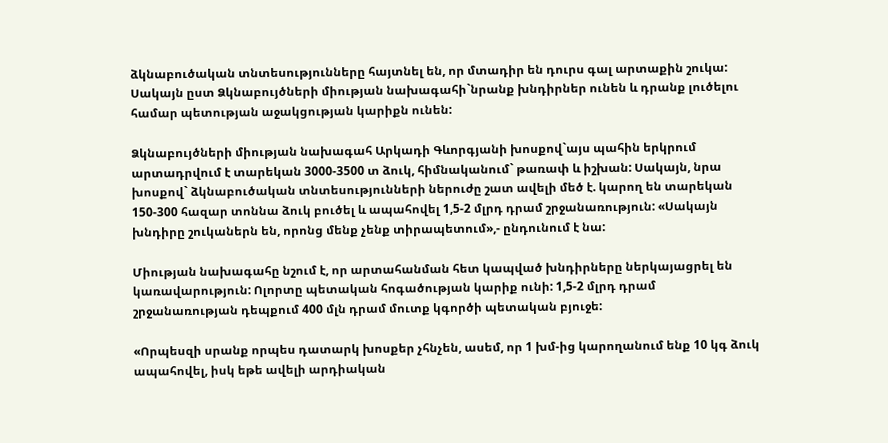ձկնաբուծական տնտեսությունները հայտնել են, որ մտադիր են դուրս գալ արտաքին շուկա: Սակայն ըստ Ձկնաբույծների միության նախագահի`նրանք խնդիրներ ունեն և դրանք լուծելու համար պետության աջակցության կարիքն ունեն:

Ձկնաբույծների միության նախագահ Արկադի Գևորգյանի խոսքով`այս պահին երկրում արտադրվում է տարեկան 3000-3500 տ ձուկ, հիմնականում` թառափ և իշխան: Սակայն, նրա խոսքով` ձկնաբուծական տնտեսությունների ներուժը շատ ավելի մեծ է. կարող են տարեկան 150-300 հազար տոննա ձուկ բուծել և ապահովել 1,5-2 մլրդ դրամ շրջանառություն: «Սակայն խնդիրը շուկաներն են, որոնց մենք չենք տիրապետում»,- ընդունում է նա:

Միության նախագահը նշում է, որ արտահանման հետ կապված խնդիրները ներկայացրել են կառավարություն: Ոլորտը պետական հոգածության կարիք ունի: 1,5-2 մլրդ դրամ շրջանառության դեպքում 400 մլն դրամ մուտք կգործի պետական բյուջե:

«Որպեսզի սրանք որպես դատարկ խոսքեր չհնչեն, ասեմ, որ 1 խմ-ից կարողանում ենք 10 կգ ձուկ ապահովել, իսկ եթե ավելի արդիական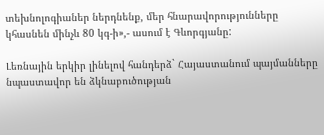տեխնոլոգիաներ ներդնենք, մեր հնարավորությունները կհասնեն մինչև 80 կգ-ի»,- ասում է Գևորգյանը:

Լեռնային երկիր լինելով հանդերձ` Հայաստանում պայմանները նպաստավոր են ձկնաբուծության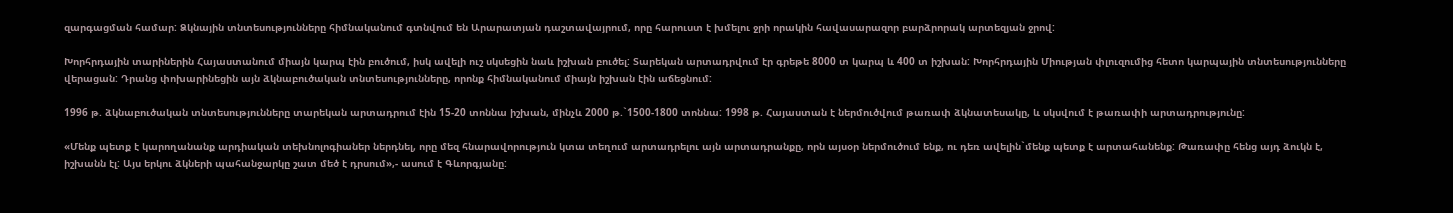զարգացման համար: Ձկնային տնտեսությունները հիմնականում գտնվում են Արարատյան դաշտավայրում, որը հարուստ է խմելու ջրի որակին հավասարազոր բարձրորակ արտեզյան ջրով:

Խորհրդային տարիներին Հայաստանում միայն կարպ էին բուծում, իսկ ավելի ուշ սկսեցին նաև իշխան բուծել: Տարեկան արտադրվում էր գրեթե 8000 տ կարպ և 400 տ իշխան: Խորհրդային Միության փլուզումից հետո կարպային տնտեսությունները վերացան: Դրանց փոխարինեցին այն ձկնաբուծական տնտեսությունները, որոնք հիմնականում միայն իշխան էին աճեցնում:

1996 թ. ձկնաբուծական տնտեսությունները տարեկան արտադրում էին 15-20 տոննա իշխան, մինչև 2000 թ.`1500-1800 տոննա: 1998 թ. Հայաստան է ներմուծվում թառափ ձկնատեսակը, և սկսվում է թառափի արտադրությունը:

«Մենք պետք է կարողանանք արդիական տեխնոլոգիաներ ներդնել, որը մեզ հնարավորություն կտա տեղում արտադրելու այն արտադրանքը, որն այսօր ներմուծում ենք, ու դեռ ավելին`մենք պետք է արտահանենք: Թառափը հենց այդ ձուկն է, իշխանն էլ: Այս երկու ձկների պահանջարկը շատ մեծ է դրսում»,- ասում է Գևորգյանը: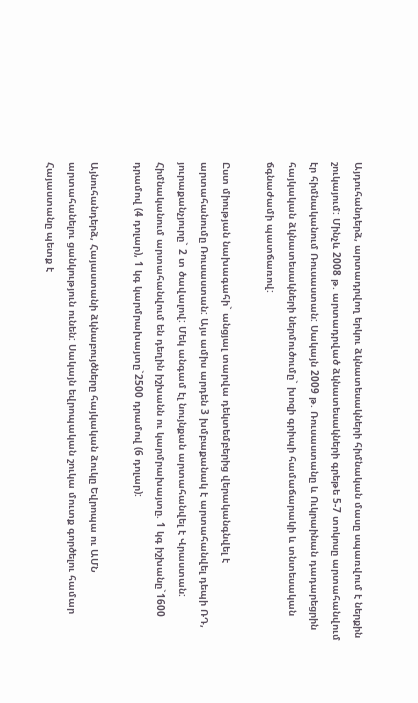Այդուհանդերձ, արտադրվող երկու ձկնատեսակների հիմնական մասը սպառվում է ներքին շուկայում: Մինչև 2008 թ. արտադրված ձկնատեսակների գրեթե 5-7 տոկոսը արտահանվում էր հիմնականում Ռուսաստան: Սակայն 2009 թ. Ռուսաստանը և Ուկրաինան դադարեցրին հայկական ձկնատեսակների ներմուծումը` խոզի գրիպի համաճարակի և տնտեսական ճգնաժամի պատճառով:

Ըստ միության նախագահի` անցյալ տարվա դեկտեմբերից վերականգնվել է արտահանումը Ռուսաստան: Այս ամիս արդեն 3 խմբաքանակ է արտահանվել դեպի ՌԴ, յուրաքանչյուրը` 2 տ ծավալով: Մեկ անգամ էլ նույնքան արտահանվել է Վրաստան: Հիմնականում արտահանվում են դեղին իշխանն ու կարմրախայտը. 1 կգ իշխանը`1600 դրամով (4 դոլար), 1 կգ կարմրախայտը`2500 դրամով (6 դոլար):

Այնուհանդերձ, Հայաստանի ձկնաբույծները հայկական ձուկը Եվրոպա ու ԱՄՆ արտահանելու ցանկություն ունեն: Սակայն եվրոպական շուկա մուտք գործելու համար Հայաստանը պետք է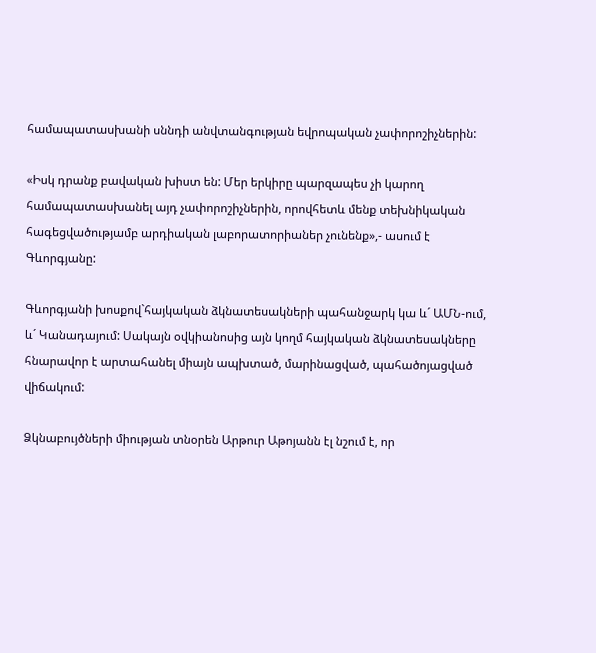համապատասխանի սննդի անվտանգության եվրոպական չափորոշիչներին:

«Իսկ դրանք բավական խիստ են: Մեր երկիրը պարզապես չի կարող համապատասխանել այդ չափորոշիչներին, որովհետև մենք տեխնիկական հագեցվածությամբ արդիական լաբորատորիաներ չունենք»,- ասում է Գևորգյանը:

Գևորգյանի խոսքով`հայկական ձկնատեսակների պահանջարկ կա և´ ԱՄՆ-ում, և´ Կանադայում: Սակայն օվկիանոսից այն կողմ հայկական ձկնատեսակները հնարավոր է արտահանել միայն ապխտած, մարինացված, պահածոյացված վիճակում:

Ձկնաբույծների միության տնօրեն Արթուր Աթոյանն էլ նշում է, որ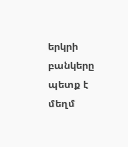երկրի բանկերը պետք է մեղմ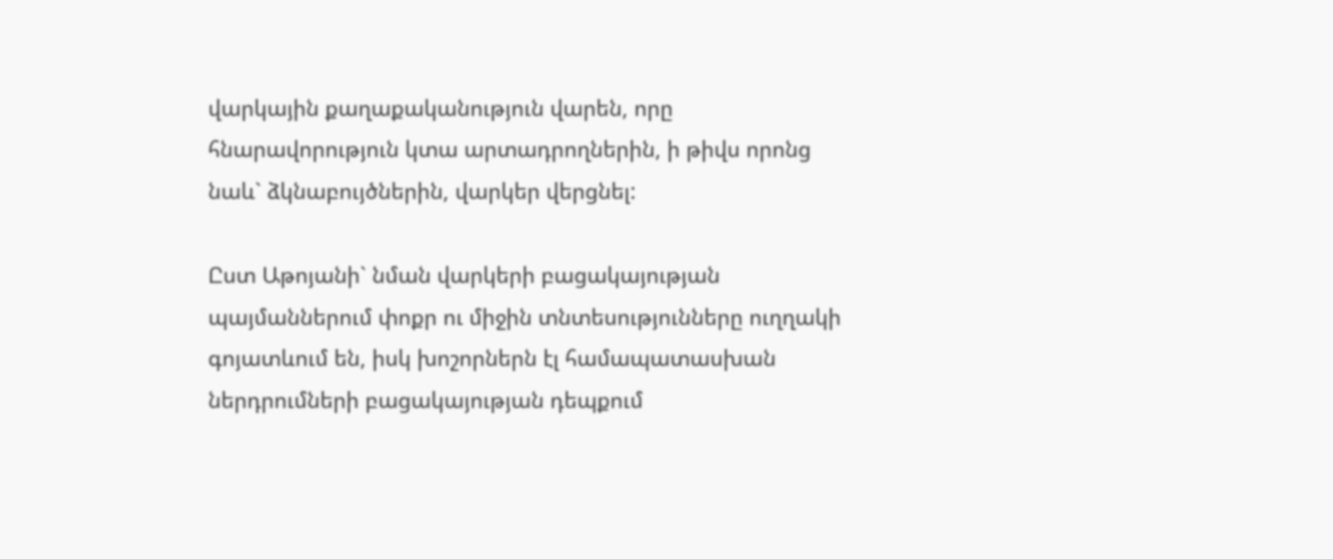վարկային քաղաքականություն վարեն, որը հնարավորություն կտա արտադրողներին, ի թիվս որոնց նաև` ձկնաբույծներին, վարկեր վերցնել:

Ըստ Աթոյանի` նման վարկերի բացակայության պայմաններում փոքր ու միջին տնտեսությունները ուղղակի գոյատևում են, իսկ խոշորներն էլ համապատասխան ներդրումների բացակայության դեպքում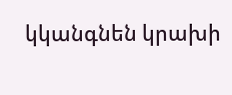կկանգնեն կրախի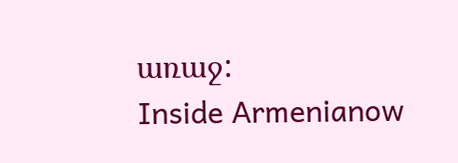առաջ:
Inside Armenianow